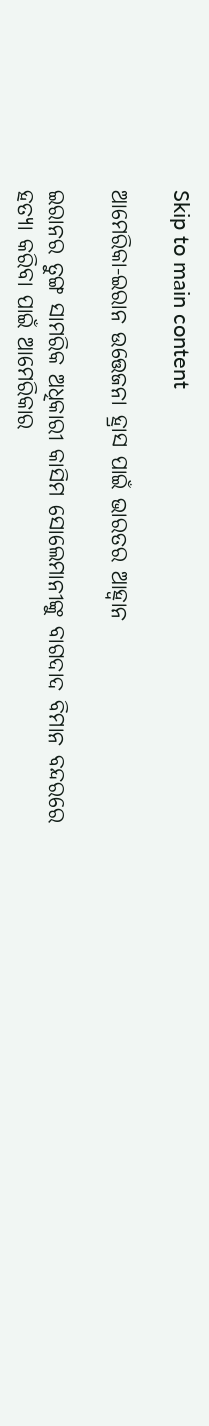Skip to main content

ଆମେରିକା-ଇରାନ ଉତ୍ତେଜନା ହ୍ରାସ ପାଇଁ ଭାରତର ଆହ୍ଵାନ

ଇରାନର ତୁଙ୍ଗ ସାମରିକ ଅଧିକାରୀ କାସିମ ସୋଲେମାନୀଙ୍କୁ ବାଗଦାଦ ବିମାନ ବନ୍ଦରରେ ହତ୍ୟା କରିବା ପାଇଁ ଆମେରିକାର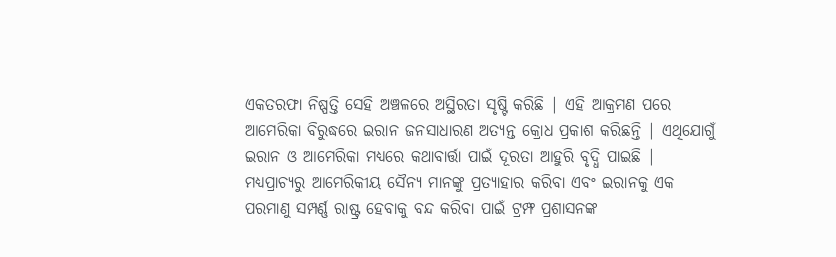ଏକତରଫା ନିଷ୍ପତ୍ତି ସେହି ଅଞ୍ଚଳରେ ଅସ୍ଥିରତା ସୃଷ୍ଟି କରିଛି | ଏହି ଆକ୍ରମଣ ପରେ ଆମେରିକା ବିରୁଦ୍ଧରେ ଇରାନ ଜନସାଧାରଣ ଅତ୍ୟନ୍ତ କ୍ରୋଧ ପ୍ରକାଶ କରିଛନ୍ତି | ଏଥିଯୋଗୁଁ ଇରାନ ଓ ଆମେରିକା ମଧ୍ୟରେ କଥାବାର୍ତ୍ତା ପାଇଁ ଦୂରତା ଆହୁରି ବୃଦ୍ଧି ପାଇଛି | ମଧ୍ୟପ୍ରାଚ୍ୟରୁ ଆମେରିକୀୟ ସୈନ୍ୟ ମାନଙ୍କୁ ପ୍ରତ୍ୟାହାର କରିବା ଏବଂ ଇରାନକୁ ଏକ ପରମାଣୁ ସମ୍ପର୍ଣ୍ଣ ରାଷ୍ଟ୍ର ହେବାକୁ ବନ୍ଦ କରିବା ପାଇଁ ଟ୍ରମ୍ଫ ପ୍ରଶାସନଙ୍କ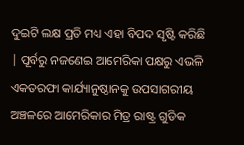ଦୁଇଟି ଲକ୍ଷ ପ୍ରତି ମଧ୍ୟ ଏହା ବିପଦ ସୃଷ୍ଟି କରିଛି | ପୂର୍ବରୁ ନଜଣେଇ ଆମେରିକା ପକ୍ଷରୁ ଏଭଳି ଏକତରଫା କାର୍ଯ୍ୟାନୁଷ୍ଠାନକୁ ଉପସାଗରୀୟ ଅଞ୍ଚଳରେ ଆମେରିକାର ମିତ୍ର ରାଷ୍ଟ୍ର ଗୁଡିକ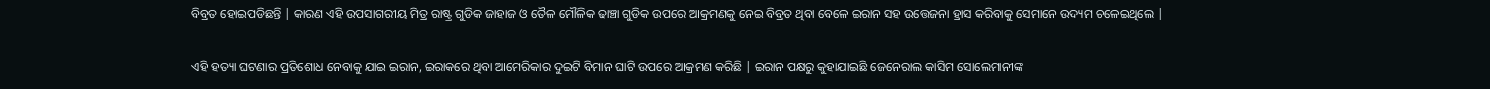ବିବ୍ରତ ହୋଇପଡିଛନ୍ତି | କାରଣ ଏହି ଉପସାଗରୀୟ ମିତ୍ର ରାଷ୍ଟ୍ର ଗୁଡିକ ଜାହାଜ ଓ ତୈଳ ମୌଳିକ ଢାଞ୍ଚା ଗୁଡିକ ଉପରେ ଆକ୍ରମଣକୁ ନେଇ ବିବ୍ରତ ଥିବା ବେଳେ ଇରାନ ସହ ଉତ୍ତେଜନା ହ୍ରାସ କରିବାକୁ ସେମାନେ ଉଦ୍ୟମ ଚଳେଇଥିଲେ |

ଏହି ହତ୍ୟା ଘଟଣାର ପ୍ରତିଶୋଧ ନେବାକୁ ଯାଇ ଇରାନ, ଇରାକରେ ଥିବା ଆମେରିକାର ଦୁଇଟି ବିମାନ ଘାଟି ଉପରେ ଆକ୍ରମଣ କରିଛି | ଇରାନ ପକ୍ଷରୁ କୁହାଯାଇଛି ଜେନେରାଲ କାସିମ ସୋଲେମାନୀଙ୍କ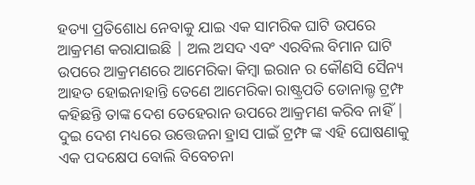ହତ୍ୟା ପ୍ରତିଶୋଧ ନେବାକୁ ଯାଇ ଏକ ସାମରିକ ଘାଟି ଉପରେ ଆକ୍ରମଣ କରାଯାଇଛି | ଅଲ ଅସଦ ଏବଂ ଏରବିଲ ବିମାନ ଘାଟି ଉପରେ ଆକ୍ରମଣରେ ଆମେରିକା କିମ୍ବା ଇରାନ ର କୌଣସି ସୈନ୍ୟ ଆହତ ହୋଇନାହାନ୍ତି ତେଣେ ଆମେରିକା ରାଷ୍ଟ୍ରପତି ଡୋନାଲ୍ଡ ଟ୍ରମ୍ଫ କହିଛନ୍ତି ତାଙ୍କ ଦେଶ ତେହେରାନ ଉପରେ ଆକ୍ରମଣ କରିବ ନାହିଁ | ଦୁଇ ଦେଶ ମଧ୍ୟରେ ଉତ୍ତେଜନା ହ୍ରାସ ପାଇଁ ଟ୍ରମ୍ଫ ଙ୍କ ଏହି ଘୋଷଣାକୁ ଏକ ପଦକ୍ଷେପ ବୋଲି ବିବେଚନା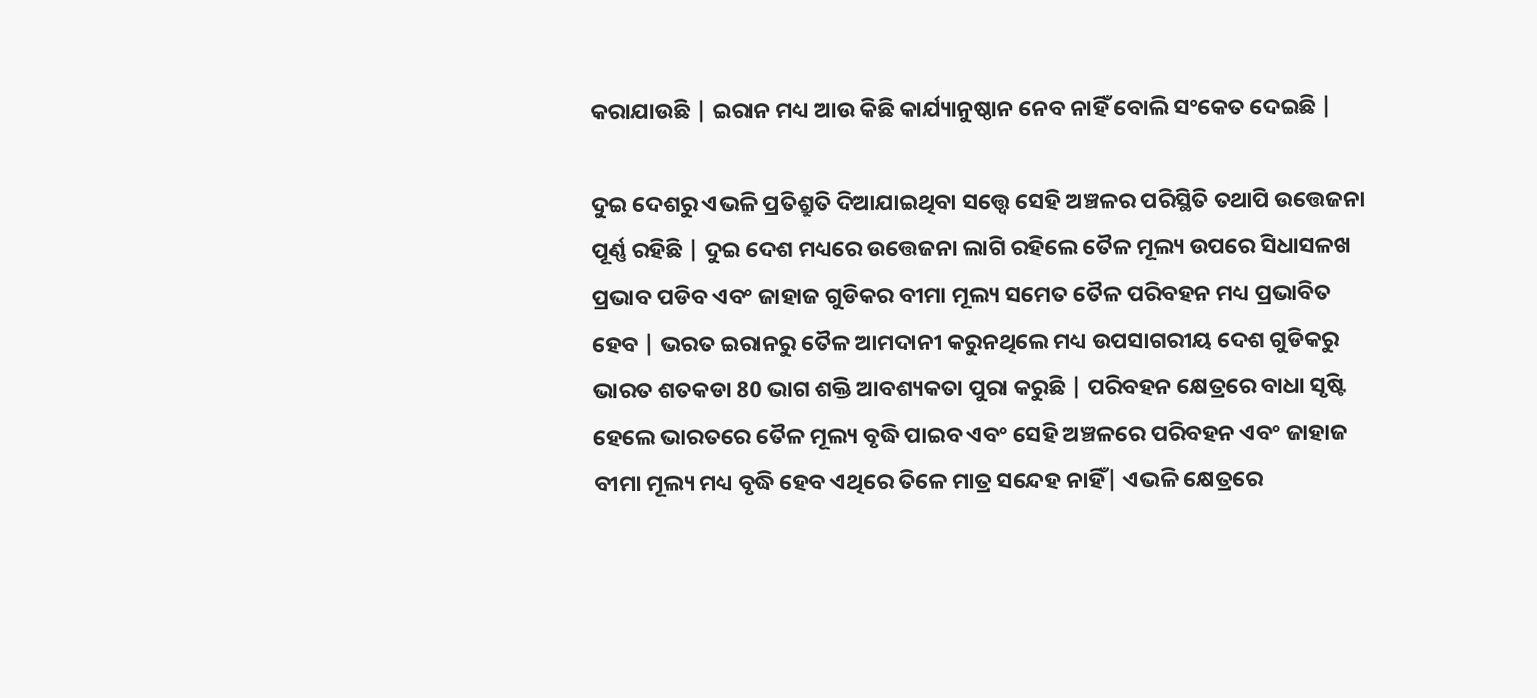କରାଯାଉଛି | ଇରାନ ମଧ୍ୟ ଆଉ କିଛି କାର୍ଯ୍ୟାନୁଷ୍ଠାନ ନେବ ନାହିଁ ବୋଲି ସଂକେତ ଦେଇଛି |

ଦୁଇ ଦେଶରୁ ଏଭଳି ପ୍ରତିଶ୍ରୁତି ଦିଆଯାଇଥିବା ସତ୍ତ୍ୱେ ସେହି ଅଞ୍ଚଳର ପରିସ୍ଥିତି ତଥାପି ଉତ୍ତେଜନା ପୂର୍ଣ୍ଣ ରହିଛି | ଦୁଇ ଦେଶ ମଧ୍ୟରେ ଉତ୍ତେଜନା ଲାଗି ରହିଲେ ତୈଳ ମୂଲ୍ୟ ଉପରେ ସିଧାସଳଖ ପ୍ରଭାବ ପଡିବ ଏବଂ ଜାହାଜ ଗୁଡିକର ବୀମା ମୂଲ୍ୟ ସମେତ ତୈଳ ପରିବହନ ମଧ୍ୟ ପ୍ରଭାବିତ ହେବ | ଭରତ ଇରାନରୁ ତୈଳ ଆମଦାନୀ କରୁନଥିଲେ ମଧ୍ୟ ଉପସାଗରୀୟ ଦେଶ ଗୁଡିକରୁ ଭାରତ ଶତକଡା 80 ଭାଗ ଶକ୍ତି ଆବଶ୍ୟକତା ପୁରା କରୁଛି | ପରିବହନ କ୍ଷେତ୍ରରେ ବାଧା ସୃଷ୍ଟି ହେଲେ ଭାରତରେ ତୈଳ ମୂଲ୍ୟ ବୃଦ୍ଧି ପାଇବ ଏବଂ ସେହି ଅଞ୍ଚଳରେ ପରିବହନ ଏବଂ ଜାହାଜ ବୀମା ମୂଲ୍ୟ ମଧ୍ୟ ବୃଦ୍ଧି ହେବ ଏଥିରେ ତିଳେ ମାତ୍ର ସନ୍ଦେହ ନାହିଁ| ଏଭଳି କ୍ଷେତ୍ରରେ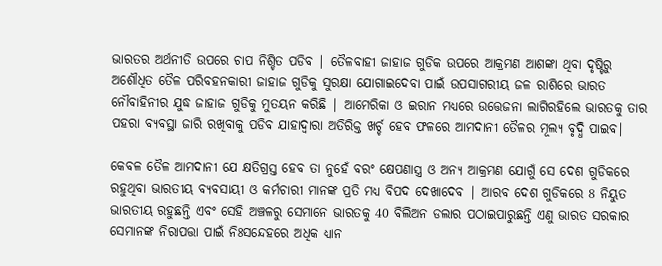ଭାରତର ଅର୍ଥନୀତି ଉପରେ ଚାପ ନିଶ୍ଚିତ ପଡିବ | ତୈଳବାହୀ ଜାହାଜ ଗୁଡିକ ଉପରେ ଆକ୍ରମଣ ଆଶଙ୍କା ଥିବା ଦୃଷ୍ଟିରୁ ଅଶୌଧିତ ତୈଳ ପରିବହନକାରୀ ଜାହାଜ ଗୁଡିକୁ ସୁରକ୍ଷା ଯୋଗାଇଦେବା ପାଇଁ ଉପସାଗରୀୟ ଜଳ ରାଶିରେ ଭାରତ ନୌବାହିନୀର ଯୁଦ୍ଧ ଜାହାଜ ଗୁଡିକୁ ମୁତୟନ କରିଛି | ଆମେରିକା ଓ ଇରାନ ମଧ୍ୟରେ ଉତ୍ତେଜନା ଲାଗିରହିଲେ ଭାରତକୁ ତାର ପହରା ବ୍ୟବସ୍ଥା ଜାରି ରଖିବାକୁ ପଡିବ ଯାହାଦ୍ୱାରା ଅତିରିକ୍ତ ଖର୍ଚ୍ଚ ହେବ ଫଳରେ ଆମଦାନୀ ତୈଳର ମୂଲ୍ୟ ବୃଦ୍ଧି ପାଇବ|

କେବଳ ତୈଳ ଆମଦାନୀ ଯେ କ୍ଷତିଗ୍ରସ୍ତ ହେବ ତା ନୁହେଁ ବରଂ କ୍ଷେପଣାସ୍ତ୍ର ଓ ଅନ୍ୟ ଆକ୍ରମଣ ଯୋଗୁଁ ସେ ଦେଶ ଗୁଡିକରେ ରହୁଥିବା ଭାରତୀୟ ବ୍ୟବସାୟୀ ଓ କର୍ମଚାରୀ ମାନଙ୍କ ପ୍ରତି ମଧ୍ୟ ବିପଦ ଦେଖାଦେବ | ଆରବ ଦେଶ ଗୁଡିକରେ 8 ନିୟୁତ ଭାରତୀୟ ରହୁଛନ୍ତି ଏବଂ ସେହି ଅଞ୍ଚଳରୁ ସେମାନେ ଭାରତକୁ 40 ବିଲିଅନ ଡଲାର ପଠାଇପାରୁଛନ୍ତି ଏଣୁ ଭାରତ ସରକାର ସେମାନଙ୍କ ନିରାପତ୍ତା ପାଇଁ ନିଃସନ୍ଦେହରେ ଅଧିକ ଧ୍ୟାନ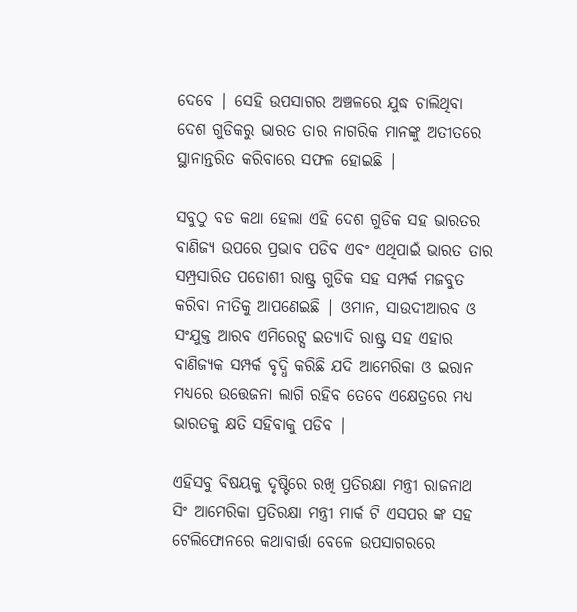ଦେବେ | ସେହି ଉପସାଗର ଅଞ୍ଚଳରେ ଯୁଦ୍ଧ ଚାଲିଥିବା ଦେଶ ଗୁଡିକରୁ ଭାରତ ତାର ନାଗରିକ ମାନଙ୍କୁ ଅତୀତରେ ସ୍ଥାନାନ୍ତରିତ କରିବାରେ ସଫଳ ହୋଇଛି |

ସବୁଠୁ ବଡ କଥା ହେଲା ଏହି ଦେଶ ଗୁଡିକ ସହ ଭାରତର ବାଣିଜ୍ୟ ଉପରେ ପ୍ରଭାବ ପଡିବ ଏବଂ ଏଥିପାଇଁ ଭାରତ ତାର ସମ୍ପ୍ରସାରିତ ପଡୋଶୀ ରାଷ୍ଟ୍ର ଗୁଡିକ ସହ ସମ୍ପର୍କ ମଜବୁତ କରିବା ନୀତିକୁ ଆପଣେଇଛି | ଓମାନ, ସାଉଦୀଆରବ ଓ ସଂଯୁକ୍ତ ଆରବ ଏମିରେଟ୍ସ ଇତ୍ୟାଦି ରାଷ୍ଟ୍ର ସହ ଏହାର ବାଣିଜ୍ୟକ ସମ୍ପର୍କ ବୃଦ୍ଧି କରିଛି ଯଦି ଆମେରିକା ଓ ଇରାନ ମଧ୍ୟରେ ଉତ୍ତେଜନା ଲାଗି ରହିବ ତେବେ ଏକ୍ଷେତ୍ରରେ ମଧ୍ୟ ଭାରତକୁ କ୍ଷତି ସହିବାକୁ ପଡିବ |

ଏହିସବୁ ବିଷୟକୁ ଦୃଷ୍ଟିରେ ରଖି ପ୍ରତିରକ୍ଷା ମନ୍ତ୍ରୀ ରାଜନାଥ ସିଂ ଆମେରିକା ପ୍ରତିରକ୍ଷା ମନ୍ତ୍ରୀ ମାର୍କ ଟି ଏସପର ଙ୍କ ସହ ଟେଲିଫୋନରେ କଥାବାର୍ତ୍ତା ବେଳେ ଉପସାଗରରେ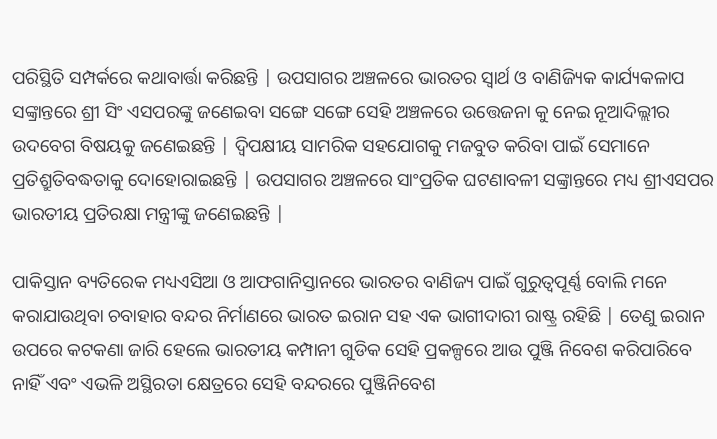ପରିସ୍ଥିତି ସମ୍ପର୍କରେ କଥାବାର୍ତ୍ତା କରିଛନ୍ତି | ଉପସାଗର ଅଞ୍ଚଳରେ ଭାରତର ସ୍ଵାର୍ଥ ଓ ବାଣିଜ୍ୟିକ କାର୍ଯ୍ୟକଳାପ ସଙ୍କ୍ରାନ୍ତରେ ଶ୍ରୀ ସିଂ ଏସପରଙ୍କୁ ଜଣେଇବା ସଙ୍ଗେ ସଙ୍ଗେ ସେହି ଅଞ୍ଚଳରେ ଉତ୍ତେଜନା କୁ ନେଇ ନୂଆଦିଲ୍ଲୀର ଉଦବେଗ ବିଷୟକୁ ଜଣେଇଛନ୍ତି | ଦ୍ଵିପକ୍ଷୀୟ ସାମରିକ ସହଯୋଗକୁ ମଜବୁତ କରିବା ପାଇଁ ସେମାନେ ପ୍ରତିଶ୍ରୁତିବଦ୍ଧତାକୁ ଦୋହୋରାଇଛନ୍ତି | ଉପସାଗର ଅଞ୍ଚଳରେ ସାଂପ୍ରତିକ ଘଟଣାବଳୀ ସଙ୍କ୍ରାନ୍ତରେ ମଧ୍ୟ ଶ୍ରୀଏସପର ଭାରତୀୟ ପ୍ରତିରକ୍ଷା ମନ୍ତ୍ରୀଙ୍କୁ ଜଣେଇଛନ୍ତି |

ପାକିସ୍ତାନ ବ୍ୟତିରେକ ମଧ୍ୟଏସିଆ ଓ ଆଫଗାନିସ୍ତାନରେ ଭାରତର ବାଣିଜ୍ୟ ପାଇଁ ଗୁରୁତ୍ୱପୂର୍ଣ୍ଣ ବୋଲି ମନେ କରାଯାଉଥିବା ଚବାହାର ବନ୍ଦର ନିର୍ମାଣରେ ଭାରତ ଇରାନ ସହ ଏକ ଭାଗୀଦାରୀ ରାଷ୍ଟ୍ର ରହିଛି | ତେଣୁ ଇରାନ ଉପରେ କଟକଣା ଜାରି ହେଲେ ଭାରତୀୟ କମ୍ପାନୀ ଗୁଡିକ ସେହି ପ୍ରକଳ୍ପରେ ଆଉ ପୁଞ୍ଜି ନିବେଶ କରିପାରିବେ ନାହିଁ ଏବଂ ଏଭଳି ଅସ୍ଥିରତା କ୍ଷେତ୍ରରେ ସେହି ବନ୍ଦରରେ ପୁଞ୍ଜିନିବେଶ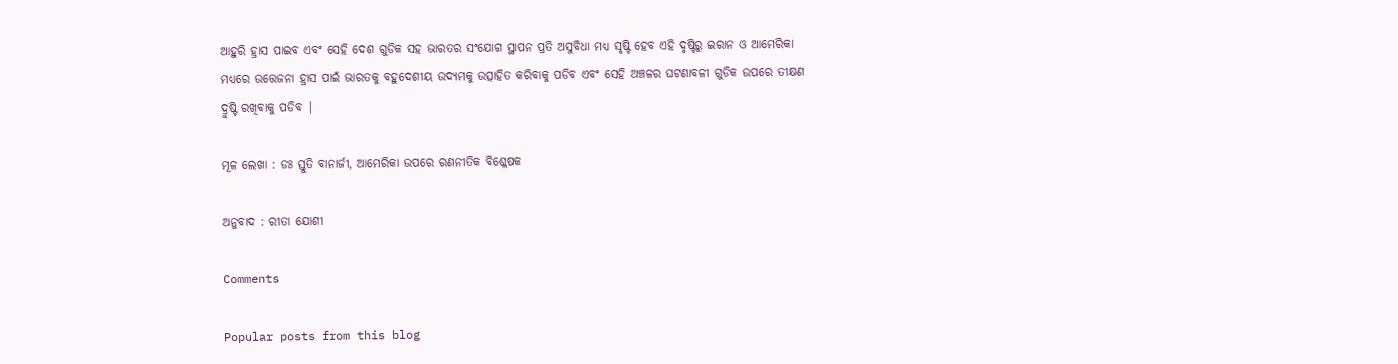ଆହୁରି ହ୍ରାସ ପାଇବ ଏବଂ ସେହି ଦେଶ ଗୁଡିକ ସହ ଭାରତର ସଂଯୋଗ ସ୍ଥାପନ ପ୍ରତି ଅସୁବିଧା ମଧ୍ୟ ସୃଷ୍ଟି ହେବ ଏହି ଦୃଷ୍ଟିରୁ ଇରାନ ଓ ଆମେରିକା ମଧ୍ୟରେ ଉତ୍ତେଜନା ହ୍ରାସ ପାଇଁ ଭାରତକୁ ବହୁଦେଶୀୟ ଉଦ୍ୟମକୁ ଉତ୍ସାହିତ କରିବାକୁ ପଡିବ ଏବଂ ସେହି ଅଞ୍ଚଳର ଘଟଣାବଳୀ ଗୁଡିକ ଉପରେ ତୀକ୍ଷଣ ଦ୍ରୁଷ୍ଟି ରଖିବାକୁ ପଡିବ |

ମୂଳ ଲେଖା : ଡଃ ସ୍ତୁତି ବାନାର୍ଜୀ, ଆମେରିକା ଉପରେ ରଣନୀତିକ ବିଶ୍ଳେଷକ

ଅନୁବାଦ : ରୀତା ଯୋଶୀ

Comments

Popular posts from this blog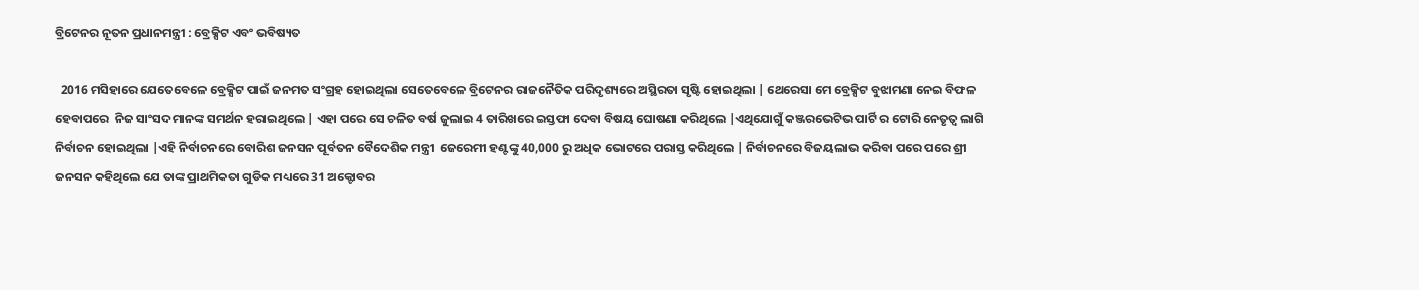ବ୍ରିଟେନର ନୂତନ ପ୍ରଧାନମନ୍ତ୍ରୀ : ବ୍ରେକ୍ସିଟ ଏବଂ ଭବିଷ୍ୟତ

  2016 ମସିହାରେ ଯେତେବେଳେ ବ୍ରେକ୍ସିଟ ପାଇଁ ଜନମତ ସଂଗ୍ରହ ହୋଇଥିଲା ସେତେବେଳେ ବ୍ରିଟେନର ରାଜନୈତିକ ପରିଦୃଶ୍ୟରେ ଅସ୍ଥିରତା ସୃଷ୍ଟି ହୋଇଥିଲା | ଥେରେସା ମେ ବ୍ରେକ୍ସିଟ ବୁଝାମଣା ନେଇ ବିଫଳ ହେବାପରେ  ନିଜ ସାଂସଦ ମାନଙ୍କ ସମର୍ଥନ ହରାଇଥିଲେ | ଏହା ପରେ ସେ ଚଳିତ ବର୍ଷ ଜୁଲାଇ 4 ତାରିଖରେ ଇସ୍ତଫା ଦେବା ବିଷୟ ଘୋଷଣା କରିଥିଲେ |ଏଥିଯୋଗୁଁ କଞ୍ଜରଭେଟିଭ ପାର୍ଟି ର ଟୋରି ନେତୃତ୍ବ ଲାଗି ନିର୍ବାଚନ ହୋଇଥିଲା |ଏହି ନିର୍ବାଚନରେ ବୋରିଶ ଜନସନ ପୂର୍ବତନ ବୈଦେଶିକ ମନ୍ତ୍ରୀ  ଜେରେମୀ ହଣ୍ଟଙ୍କୁ 40,000 ରୁ ଅଧିକ ଭୋଟରେ ପରାସ୍ତ କରିଥିଲେ | ନିର୍ବାଚନରେ ବିଜୟଲାଭ କରିବା ପରେ ପରେ ଶ୍ରୀ ଜନସନ କହିଥିଲେ ଯେ ତାଙ୍କ ପ୍ରାଥମିକତା ଗୁଡିକ ମଧ୍ୟରେ 31 ଅକ୍ଟୋବର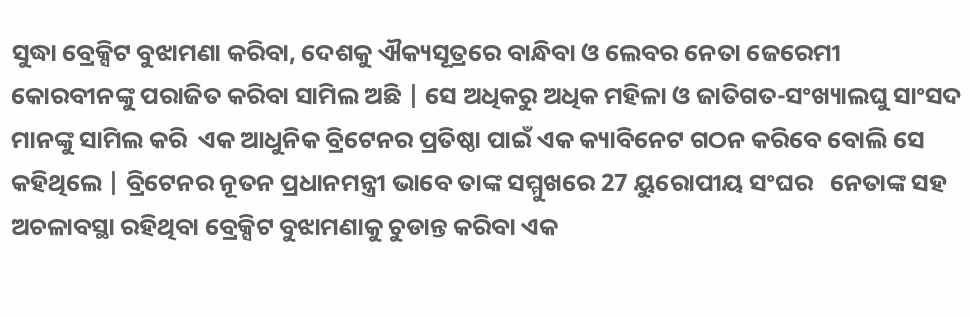ସୁଦ୍ଧା ବ୍ରେକ୍ସିଟ ବୁଝାମଣା କରିବା, ଦେଶକୁ ଐକ୍ୟସୂତ୍ରରେ ବାନ୍ଧିବା ଓ ଲେବର ନେତା ଜେରେମୀ କୋରବୀନଙ୍କୁ ପରାଜିତ କରିବା ସାମିଲ ଅଛି | ସେ ଅଧିକରୁ ଅଧିକ ମହିଳା ଓ ଜାତିଗତ-ସଂଖ୍ୟାଲଘୁ ସାଂସଦ ମାନଙ୍କୁ ସାମିଲ କରି  ଏକ ଆଧୁନିକ ବ୍ରିଟେନର ପ୍ରତିଷ୍ଠା ପାଇଁ ଏକ କ୍ୟାବିନେଟ ଗଠନ କରିବେ ବୋଲି ସେ କହିଥିଲେ | ବ୍ରିଟେନର ନୂତନ ପ୍ରଧାନମନ୍ତ୍ରୀ ଭାବେ ତାଙ୍କ ସମ୍ମୁଖରେ 27 ୟୁରୋପୀୟ ସଂଘର   ନେତାଙ୍କ ସହ ଅଚଳାବସ୍ଥା ରହିଥିବା ବ୍ରେକ୍ସିଟ ବୁଝାମଣାକୁ ଚୁଡାନ୍ତ କରିବା ଏକ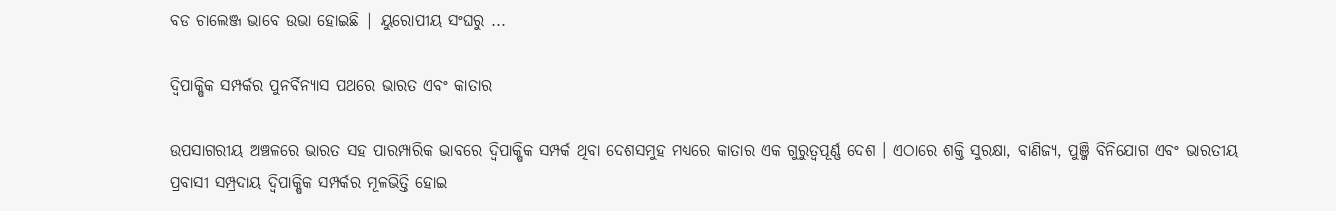ବଡ ଚାଲେଞ୍ଜ ଭାବେ ଉଭା ହୋଇଛି | ୟୁରୋପୀୟ ସଂଘରୁ ...

ଦ୍ୱିପାକ୍ଷିକ ସମ୍ପର୍କର ପୁନର୍ବିନ୍ୟାସ ପଥରେ ଭାରତ ଏବଂ କାତାର

ଉପସାଗରୀୟ ଅଞ୍ଚଳରେ ଭାରତ ସହ ପାରମ୍ପାରିକ ଭାବରେ ଦ୍ୱିପାକ୍ଷିକ ସମ୍ପର୍କ ଥିବା ଦେଶସମୁହ ମଧ୍ୟରେ କାତାର ଏକ ଗୁରୁତ୍ୱପୂର୍ଣ୍ଣ ଦେଶ । ଏଠାରେ ଶକ୍ତି ସୁରକ୍ଷା, ବାଣିଜ୍ୟ, ପୁଞ୍ଜି ବିନିଯୋଗ ଏବଂ ଭାରତୀୟ ପ୍ରବାସୀ ସମ୍ପ୍ରଦାୟ ଦ୍ୱିପାକ୍ଷିକ ସମ୍ପର୍କର ମୂଳଭିତ୍ତି ହୋଇ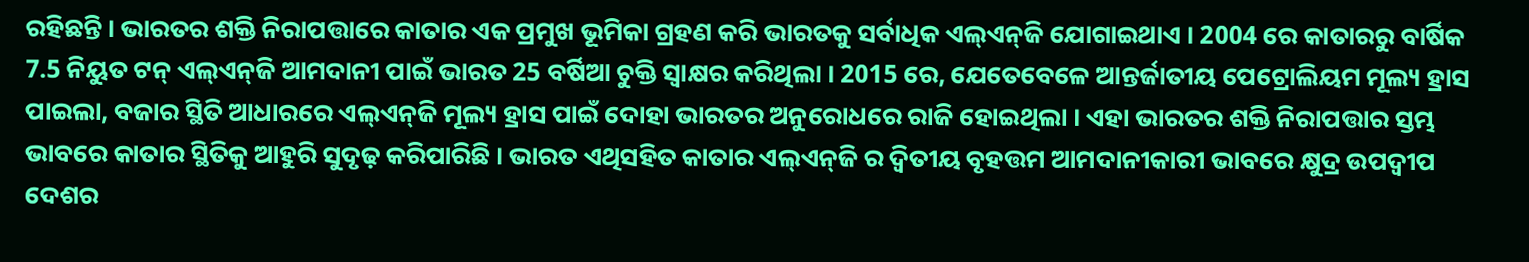ରହିଛନ୍ତି । ଭାରତର ଶକ୍ତି ନିରାପତ୍ତାରେ କାତାର ଏକ ପ୍ରମୁଖ ଭୂମିକା ଗ୍ରହଣ କରି ଭାରତକୁ ସର୍ବାଧିକ ଏଲ୍‌ଏନ୍‌ଜି ଯୋଗାଇଥାଏ । 2004 ରେ କାତାରରୁ ବାର୍ଷିକ 7.5 ନିୟୁତ ଟନ୍ ଏଲ୍‌ଏନ୍‌ଜି ଆମଦାନୀ ପାଇଁ ଭାରତ 25 ବର୍ଷିଆ ଚୁକ୍ତି ସ୍ୱାକ୍ଷର କରିଥିଲା । 2015 ରେ, ଯେତେବେଳେ ଆନ୍ତର୍ଜାତୀୟ ପେଟ୍ରୋଲିୟମ ମୂଲ୍ୟ ହ୍ରାସ ପାଇଲା, ବଜାର ସ୍ଥିତି ଆଧାରରେ ଏଲ୍‌ଏନ୍‌ଜି ମୂଲ୍ୟ ହ୍ରାସ ପାଇଁ ଦୋହା ଭାରତର ଅନୁରୋଧରେ ରାଜି ହୋଇଥିଲା । ଏହା ଭାରତର ଶକ୍ତି ନିରାପତ୍ତାର ସ୍ତମ୍ଭ ଭାବରେ କାତାର ସ୍ଥିତିକୁ ଆହୁରି ସୁଦୃଢ଼ କରିପାରିଛି । ଭାରତ ଏଥିସହିତ କାତାର ଏଲ୍‌ଏନ୍‌ଜି ର ଦ୍ୱିତୀୟ ବୃହତ୍ତମ ଆମଦାନୀକାରୀ ଭାବରେ କ୍ଷୁଦ୍ର ଉପଦ୍ୱୀପ ଦେଶର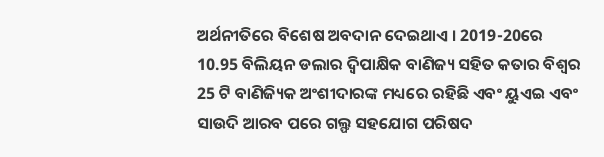ଅର୍ଥନୀତିରେ ବିଶେଷ ଅବଦାନ ଦେଇଥାଏ । 2019-20ରେ 10.95 ବିଲିୟନ ଡଲାର ଦ୍ୱିପାକ୍ଷିକ ବାଣିଜ୍ୟ ସହିତ କତାର ବିଶ୍ୱର 25 ଟି ବାଣିଜ୍ୟିକ ଅଂଶୀଦାରଙ୍କ ମଧ୍ୟରେ ରହିଛି ଏବଂ ୟୁଏଇ ଏବଂ ସାଉଦି ଆରବ ପରେ ଗଲ୍ଫ ସହଯୋଗ ପରିଷଦ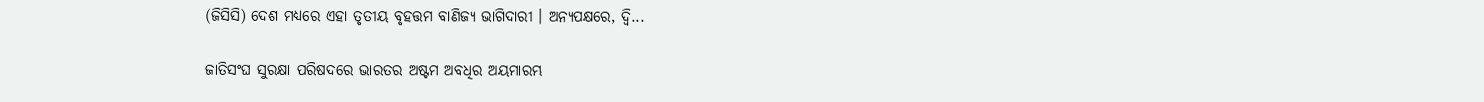(ଜିସିସି) ଦେଶ ମଧ୍ୟରେ ଏହା ତୃତୀୟ ବୃହତ୍ତମ ବାଣିଜ୍ୟ ଭାଗିଦାରୀ । ଅନ୍ୟପକ୍ଷରେ, ଦ୍ୱି...

ଜାତିସଂଘ ସୁରକ୍ଷା ପରିଷଦରେ ଭାରତର ଅଷ୍ଟମ ଅବଧିର ଅୟମାରମ୍ଭ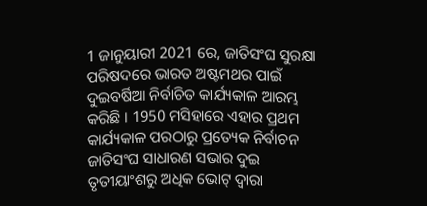1 ଜାନୁୟାରୀ 2021 ରେ, ଜାତିସଂଘ ସୁରକ୍ଷା ପରିଷଦରେ ଭାରତ ଅଷ୍ଟମଥର ପାଇଁ ଦୁଇବର୍ଷିଆ ନିର୍ବାଚିତ କାର୍ଯ୍ୟକାଳ ଆରମ୍ଭ କରିଛି । 1950 ମସିହାରେ ଏହାର ପ୍ରଥମ କାର୍ଯ୍ୟକାଳ ପରଠାରୁ ପ୍ରତ୍ୟେକ ନିର୍ବାଚନ ଜାତିସଂଘ ସାଧାରଣ ସଭାର ଦୁଇ ତୃତୀୟାଂଶରୁ ଅଧିକ ଭୋଟ୍ ଦ୍ବାରା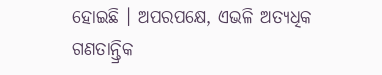ହୋଇଛି । ଅପରପକ୍ଷେ, ଏଭଳି ଅତ୍ୟଧିକ ଗଣତାନ୍ତ୍ରିକ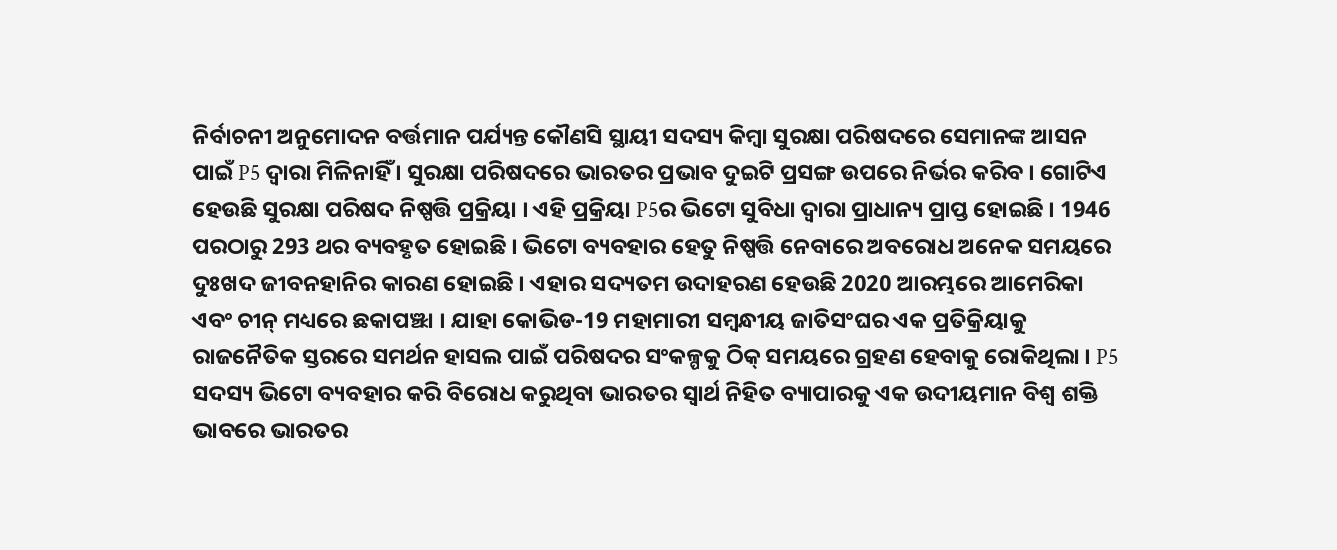ନିର୍ବାଚନୀ ଅନୁମୋଦନ ବର୍ତ୍ତମାନ ପର୍ଯ୍ୟନ୍ତ କୌଣସି ସ୍ଥାୟୀ ସଦସ୍ୟ କିମ୍ବା ସୁରକ୍ଷା ପରିଷଦରେ ସେମାନଙ୍କ ଆସନ ପାଇଁ P5 ଦ୍ୱାରା ମିଳିନାହିଁ । ସୁରକ୍ଷା ପରିଷଦରେ ଭାରତର ପ୍ରଭାବ ଦୁଇଟି ପ୍ରସଙ୍ଗ ଉପରେ ନିର୍ଭର କରିବ । ଗୋଟିଏ ହେଉଛି ସୁରକ୍ଷା ପରିଷଦ ନିଷ୍ପତ୍ତି ପ୍ରକ୍ରିୟା । ଏହି ପ୍ରକ୍ରିୟା P5ର ଭିଟୋ ସୁବିଧା ଦ୍ୱାରା ପ୍ରାଧାନ୍ୟ ପ୍ରାପ୍ତ ହୋଇଛି । 1946 ପରଠାରୁ 293 ଥର ବ୍ୟବହୃତ ହୋଇଛି । ଭିଟୋ ବ୍ୟବହାର ହେତୁ ନିଷ୍ପତ୍ତି ନେବାରେ ଅବରୋଧ ଅନେକ ସମୟରେ ଦୁଃଖଦ ଜୀବନହାନିର କାରଣ ହୋଇଛି । ଏହାର ସଦ୍ୟତମ ଉଦାହରଣ ହେଉଛି 2020 ଆରମ୍ଭରେ ଆମେରିକା ଏବଂ ଚୀନ୍ ମଧ୍ୟରେ ଛକାପଞ୍ଝା । ଯାହା କୋଭିଡ-19 ମହାମାରୀ ସମ୍ବନ୍ଧୀୟ ଜାତିସଂଘର ଏକ ପ୍ରତିକ୍ରିୟାକୁ ରାଜନୈତିକ ସ୍ତରରେ ସମର୍ଥନ ହାସଲ ପାଇଁ ପରିଷଦର ସଂକଳ୍ପକୁ ଠିକ୍ ସମୟରେ ଗ୍ରହଣ ହେବାକୁ ରୋକିଥିଲା । P5 ସଦସ୍ୟ ଭିଟୋ ବ୍ୟବହାର କରି ବିରୋଧ କରୁଥିବା ଭାରତର ସ୍ବାର୍ଥ ନିହିତ ବ୍ୟାପାରକୁ ଏକ ଉଦୀୟମାନ ବିଶ୍ୱ ଶକ୍ତି ଭାବରେ ଭାରତର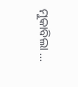ମୁକାବିଲା ...